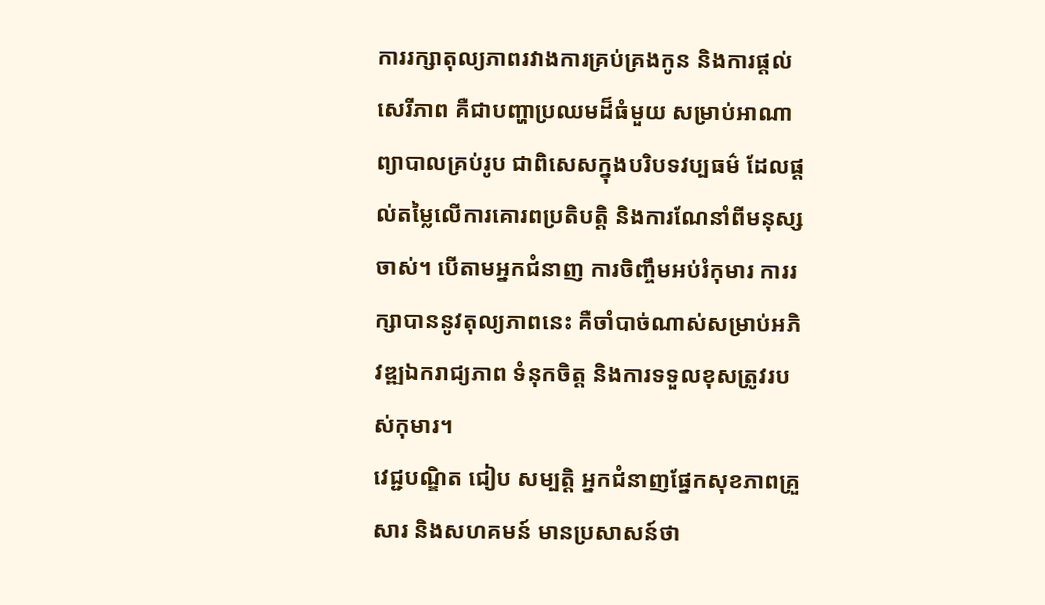ការរក្សាតុល្យភាពរវាងការគ្រប់គ្រងកូន និងការផ្ដល់សេរីភាព គឺជាបញ្ហាប្រឈមដ៏ធំមួយ សម្រាប់អាណាព្យាបាលគ្រប់រូប ជាពិសេសក្នុងបរិបទវប្បធម៌ ដែលផ្ដល់តម្លៃលើការគោរពប្រតិបត្តិ និងការណែនាំពីមនុស្សចាស់។ បើតាមអ្នកជំនាញ ការចិញ្ចឹមអប់រំកុមារ ការរក្សាបាននូវតុល្យភាពនេះ គឺចាំបាច់ណាស់សម្រាប់អភិវឌ្ឍឯករាជ្យភាព ទំនុកចិត្ត និងការទទួលខុសត្រូវរបស់កុមារ។
វេជ្ជបណ្ឌិត ជៀប សម្បត្តិ អ្នកជំនាញផ្នែកសុខភាពគ្រួសារ និងសហគមន៍ មានប្រសាសន៍ថា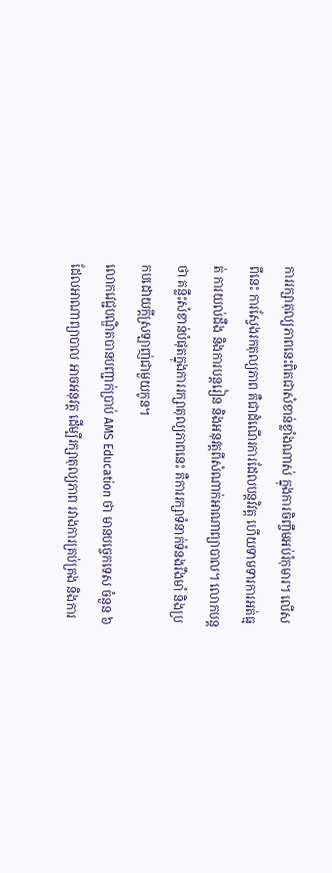ការរក្សាតុល្យភាពនេះពិតជាសំខាន់ខ្លាំងណាស់ ក្នុងការចិញ្ចឹមអប់រំកុមារ។ លើសពីនេះ ការស្វែងរកតុល្យភាព គឺជាដំណើរការដែលបន្តវិវត្ត ហើយទាមទារការអត់ធ្មត់ ការយល់ដឹង និងការបន្តរៀន និងអនុវត្តពីសំណាក់អាណាព្យាបាល។ លោកបន្តថា គន្លឹះសំខាន់បំផុតក្នុងការរក្សាតុល្យភាពនេះ គឺការរក្សាទំនាក់ទំនងរឹងមាំ និងប្រកបដោយក្ដីស្រឡាញ់ជាមួយកូន។
លោកវេជ្ជបណ្ឌិតបានបញ្ជាក់ប្រាប់ AMS Education ថា មានបច្ចេកទេស ចំនួន ៦ ដែលអាណាព្យាបាល អាចអនុវត្ត ដើម្បីរក្សាតុល្យភាព រវាងការគ្រប់គ្រង និងការ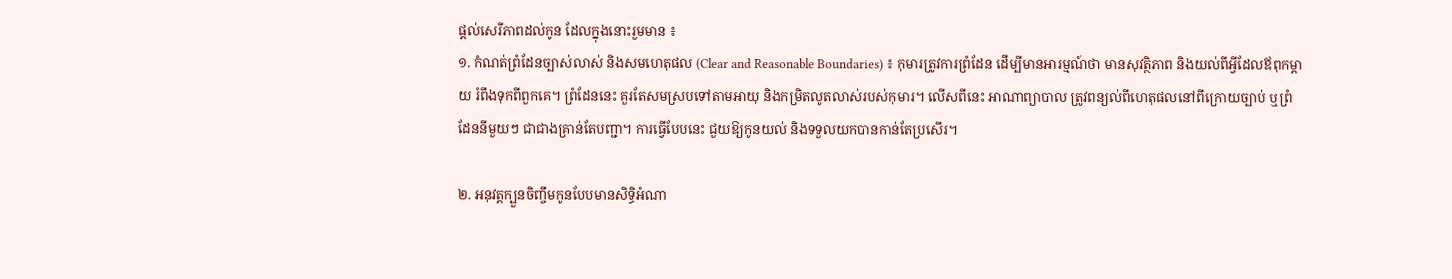ផ្ដល់សេរីភាពដល់កូន ដែលក្នុងនោះរួមមាន ៖
១. កំណត់ព្រំដែនច្បាស់លាស់ និងសមហេតុផល (Clear and Reasonable Boundaries) ៖ កុមារត្រូវការព្រំដែន ដើម្បីមានអារម្មណ៍ថា មានសុវត្ថិភាព និងយល់ពីអ្វីដែលឪពុកម្ដាយ រំពឹងទុកពីពួកគេ។ ព្រំដែននេះ គួរតែសមស្របទៅតាមអាយុ និងកម្រិតលូតលាស់របស់កុមារ។ លើសពីនេះ អាណាព្យាបាល ត្រូវពន្យល់ពីហេតុផលនៅពីក្រោយច្បាប់ ឬព្រំដែននីមួយៗ ជាជាងគ្រាន់តែបញ្ជា។ ការធ្វើបែបនេះ ជួយឱ្យកូនយល់ និងទទួលយកបានកាន់តែប្រសើរ។

២. អនុវត្តក្បួនចិញ្ចឹមកូនបែបមានសិទ្ធិអំណា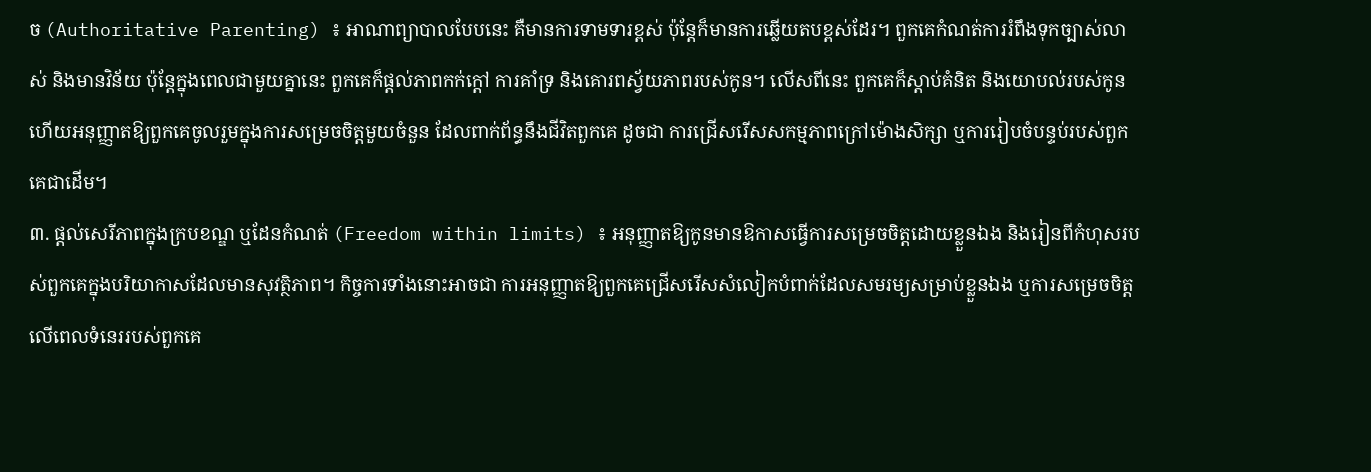ច (Authoritative Parenting) ៖ អាណាព្យាបាលបែបនេះ គឺមានការទាមទារខ្ពស់ ប៉ុន្តែក៏មានការឆ្លើយតបខ្ពស់ដែរ។ ពួកគេកំណត់ការរំពឹងទុកច្បាស់លាស់ និងមានវិន័យ ប៉ុន្តែក្នុងពេលជាមួយគ្នានេះ ពួកគេក៏ផ្ដល់ភាពកក់ក្ដៅ ការគាំទ្រ និងគោរពស្វ័យភាពរបស់កូន។ លើសពីនេះ ពួកគេក៏ស្ដាប់គំនិត និងយោបល់របស់កូន ហើយអនុញ្ញាតឱ្យពួកគេចូលរួមក្នុងការសម្រេចចិត្តមួយចំនួន ដែលពាក់ព័ន្ធនឹងជីវិតពួកគេ ដូចជា ការជ្រើសរើសសកម្មភាពក្រៅម៉ោងសិក្សា ឬការរៀបចំបន្ទប់របស់ពួកគេជាដើម។
៣. ផ្ដល់សេរីភាពក្នុងក្របខណ្ឌ ឬដែនកំណត់ (Freedom within limits) ៖ អនុញ្ញាតឱ្យកូនមានឱកាសធ្វើការសម្រេចចិត្តដោយខ្លួនឯង និងរៀនពីកំហុសរបស់ពួកគេក្នុងបរិយាកាសដែលមានសុវត្ថិភាព។ កិច្ចការទាំងនោះអាចជា ការអនុញ្ញាតឱ្យពួកគេជ្រើសរើសសំលៀកបំពាក់ដែលសមរម្យសម្រាប់ខ្លួនឯង ឬការសម្រេចចិត្តលើពេលទំនេររបស់ពួកគេ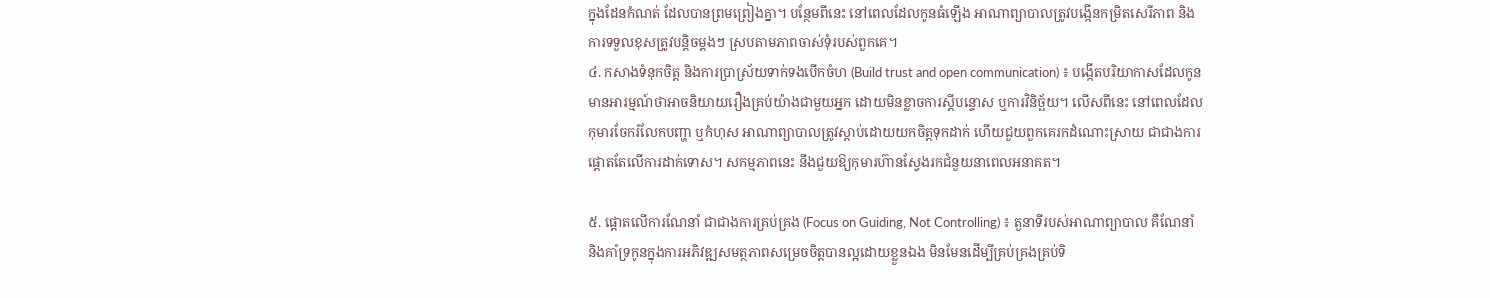ក្នុងដែនកំណត់ ដែលបានព្រមព្រៀងគ្នា។ បន្ថែមពីនេះ នៅពេលដែលកូនធំឡើង អាណាព្យាបាលត្រូវបង្កើនកម្រិតសេរីភាព និងការទទួលខុសត្រូវបន្តិចម្ដងៗ ស្របតាមភាពចាស់ទុំរបស់ពួកគេ។
៤. កសាងទំនុកចិត្ត និងការប្រាស្រ័យទាក់ទងបើកចំហ (Build trust and open communication) ៖ បង្កើតបរិយាកាសដែលកូនមានអារម្មណ៍ថាអាចនិយាយរឿងគ្រប់យ៉ាងជាមួយអ្នក ដោយមិនខ្លាចការស្ដីបន្ទោស ឬការវិនិច្ឆ័យ។ លើសពីនេះ នៅពេលដែលកុមារចែករំលែកបញ្ហា ឬកំហុស អាណាព្យាបាលត្រូវស្ដាប់ដោយយកចិត្តទុកដាក់ ហើយជួយពួកគេរកដំណោះស្រាយ ជាជាងការផ្ដោតតែលើការដាក់ទោស។ សកម្មភាពនេះ នឹងជួយឱ្យកុមារហ៊ានស្វែងរកជំនួយនាពេលអនាគត។

៥. ផ្ដោតលើការណែនាំ ជាជាងការគ្រប់គ្រង (Focus on Guiding, Not Controlling) ៖ តួនាទីរបស់អាណាព្យាបាល គឺណែនាំ និងគាំទ្រកូនក្នុងការអភិវឌ្ឍសមត្ថភាពសម្រេចចិត្តបានល្អដោយខ្លួនឯង មិនមែនដើម្បីគ្រប់គ្រងគ្រប់ទិ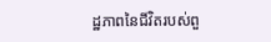ដ្ឋភាពនៃជីវិតរបស់ពួ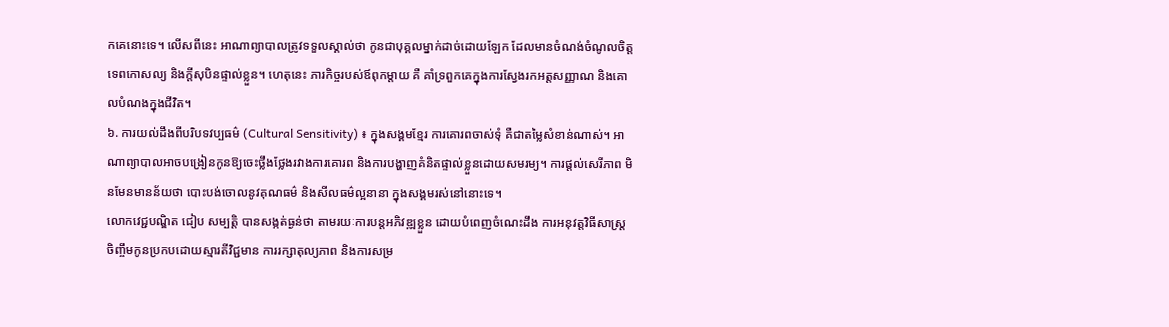កគេនោះទេ។ លើសពីនេះ អាណាព្យាបាលត្រូវទទួលស្គាល់ថា កូនជាបុគ្គលម្នាក់ដាច់ដោយឡែក ដែលមានចំណង់ចំណូលចិត្ត ទេពកោសល្យ និងក្ដីសុបិនផ្ទាល់ខ្លួន។ ហេតុនេះ ភារកិច្ចរបស់ឪពុកម្ដាយ គឺ គាំទ្រពួកគេក្នុងការស្វែងរកអត្តសញ្ញាណ និងគោលបំណងក្នុងជីវិត។
៦. ការយល់ដឹងពីបរិបទវប្បធម៌ (Cultural Sensitivity) ៖ ក្នុងសង្គមខ្មែរ ការគោរពចាស់ទុំ គឺជាតម្លៃសំខាន់ណាស់។ អាណាព្យាបាលអាចបង្រៀនកូនឱ្យចេះថ្លឹងថ្លែងរវាងការគោរព និងការបង្ហាញគំនិតផ្ទាល់ខ្លួនដោយសមរម្យ។ ការផ្ដល់សេរីភាព មិនមែនមានន័យថា បោះបង់ចោលនូវគុណធម៌ និងសីលធម៌ល្អនានា ក្នុងសង្គមរស់នៅនោះទេ។
លោកវេជ្ជបណ្ឌិត ជៀប សម្បត្តិ បានសង្កត់ធ្ងន់ថា តាមរយៈការបន្តអភិវឌ្ឍខ្លួន ដោយបំពេញចំណេះដឹង ការអនុវត្តវិធីសាស្ត្រចិញ្ចឹមកូនប្រកបដោយស្មារតីវិជ្ជមាន ការរក្សាតុល្យភាព និងការសម្រ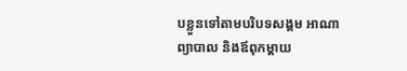បខ្លួនទៅតាមបរិបទសង្គម អាណាព្យាបាល និងឪពុកម្ដាយ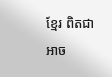ខ្មែរ ពិតជាអាច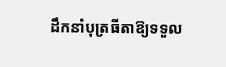ដឹកនាំបុត្រធីតាឱ្យទទួល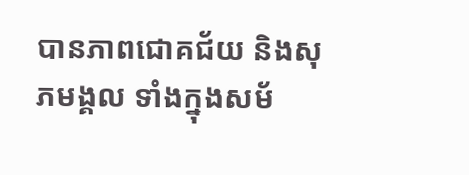បានភាពជោគជ័យ និងសុភមង្គល ទាំងក្នុងសម័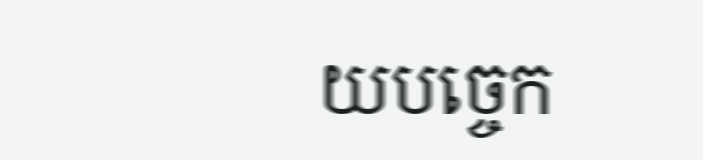យបច្ចេក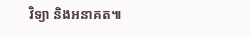វិទ្យា និងអនាគត៕